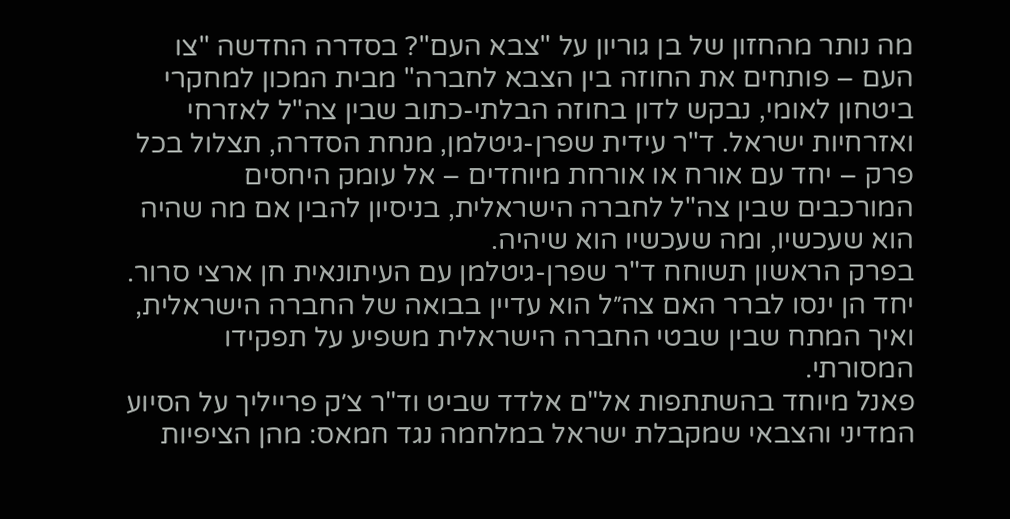מה נותר מהחזון של בן גוריון על "צבא העם"? בסדרה החדשה "צו העם – פותחים את החוזה בין הצבא לחברה" מבית המכון למחקרי ביטחון לאומי, נבקש לדון בחוזה הבלתי-כתוב שבין צה"ל לאזרחי ואזרחיות ישראל. ד"ר עידית שפרן-גיטלמן, מנחת הסדרה, תצלול בכל פרק – יחד עם אורח או אורחת מיוחדים – אל עומק היחסים המורכבים שבין צה"ל לחברה הישראלית, בניסיון להבין אם מה שהיה הוא שעכשיו, ומה שעכשיו הוא שיהיה.
בפרק הראשון תשוחח ד"ר שפרן-גיטלמן עם העיתונאית חן ארצי סרור. יחד הן ינסו לברר האם צה״ל הוא עדיין בבואה של החברה הישראלית, ואיך המתח שבין שבטי החברה הישראלית משפיע על תפקידו המסורתי.
פאנל מיוחד בהשתתפות אל"ם אלדד שביט וד"ר צ׳ק פרייליך על הסיוע המדיני והצבאי שמקבלת ישראל במלחמה נגד חמאס: מהן הציפיות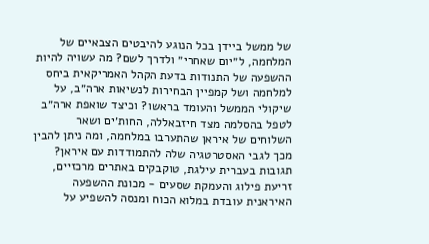של ממשל ביידן בכל הנוגע להיבטים הצבאיים של המלחמה, ל״יום שאחרי״ ולדרך לשם? מה עשויה להיות ההשפעה של התנודות בדעת הקהל האמריקאית ביחס למלחמה ושל קמפיין הבחירות לנשיאות ארה״ב, על שיקולי הממשל והעומד בראשו? וכיצד שואפת ארה״ב לטפל בהסלמה מצד חיזבאללה, החות׳ים ושאר השלוחים של איראן שהתערבו במלחמה, ומה ניתן להבין מכך לגבי האסטרטגיה שלה להתמודדות עם איראן?
תגובות בעברית עילגת, טוקבקים באתרים מרכזיים, זריעת פילוג והעמקת שסעים - מכונת ההשפעה האיראנית עובדת במלוא הכוח ומנסה להשפיע על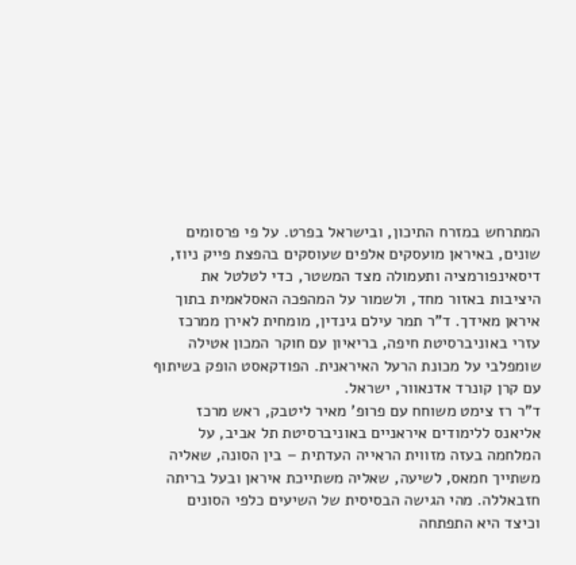המתרחש במזרח התיכון, ובישראל בפרט. על פי פרסומים שונים, באיראן מועסקים אלפים שעוסקים בהפצת פייק ניוז, דיסאינפורמציה ותעמולה מצד המשטר, כדי לטלטל את היציבות באזור מחד, ולשמור על המהפכה האסלאמית בתוך איראן מאידך. ד"ר תמר עילם גינדין, מומחית לאירן ממרכז עזרי באוניברסיטת חיפה, בריאיון עם חוקר המכון אטילה שומפלבי על מכונת הרעל האיראנית. הפודקאסט הופק בשיתוף עם קרן קונרד אדנאוור, ישראל.
ד"ר רז צימט משוחח עם פרופ' מאיר ליטבק, ראש מרכז אליאנס ללימודים איראניים באוניברסיטת תל אביב, על המלחמה בעזה מזווית הראייה העדתית – בין הסונה, שאליה משתייך חמאס, לשיעה, שאליה משתייכת איראן ובעל בריתה חזבאללה. מהי הגישה הבסיסית של השיעים כלפי הסונים וכיצד היא התפתחה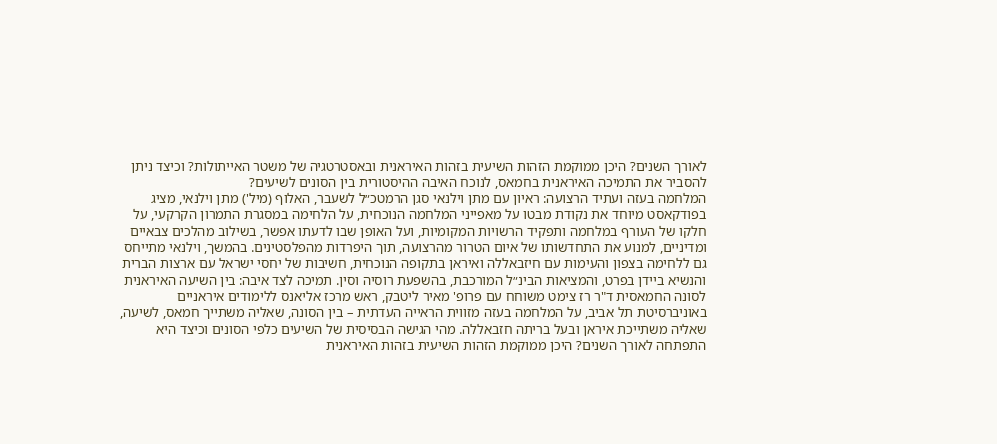לאורך השנים? היכן ממוקמת הזהות השיעית בזהות האיראנית ובאסטרטגיה של משטר האייתולות? וכיצד ניתן להסביר את התמיכה האיראנית בחמאס, לנוכח האיבה ההיסטורית בין הסונים לשיעים?
המלחמה בעזה ועתיד הרצועה: ראיון עם מתן וילנאי סגן הרמטכ״ל לשעבר, האלוף (מיל') מתן וילנאי, מציג בפודקאסט מיוחד את נקודת מבטו על מאפייני המלחמה הנוכחית, על הלחימה במסגרת התמרון הקרקעי, על חלקו של העורף במלחמה ותפקיד הרשויות המקומיות, ועל האופן שבו לדעתו אפשר, בשילוב מהלכים צבאיים ומדיניים, למנוע את התחדשותו של איום הטרור מהרצועה, תוך היפרדות מהפלסטינים. בהמשך, וילנאי מתייחס גם ללחימה בצפון והעימות עם חיזבאללה ואיראן בתקופה הנוכחית, חשיבות של יחסי ישראל עם ארצות הברית והנשיא ביידן בפרט, והמציאות הבינ״ל המורכבת, בהשפעת רוסיה וסין. תמיכה לצד איבה: בין השיעה האיראנית לסונה החמאסית ד"ר רז צימט משוחח עם פרופ' מאיר ליטבק, ראש מרכז אליאנס ללימודים איראניים באוניברסיטת תל אביב, על המלחמה בעזה מזווית הראייה העדתית – בין הסונה, שאליה משתייך חמאס, לשיעה, שאליה משתייכת איראן ובעל בריתה חזבאללה. מהי הגישה הבסיסית של השיעים כלפי הסונים וכיצד היא התפתחה לאורך השנים? היכן ממוקמת הזהות השיעית בזהות האיראנית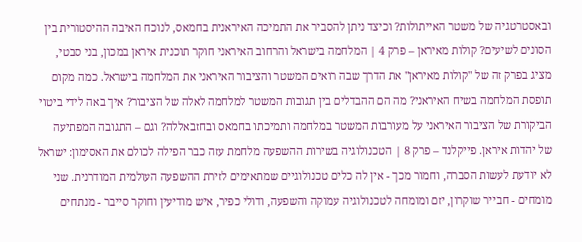ובאסטרטגיה של משטר האייתולות? וכיצד ניתן להסביר את התמיכה האיראנית בחמאס, לנוכח האיבה ההיסטורית בין הסונים לשיעים? קולות מאיראן – פרק 4 | המלחמה בישראל והרחוב האיראני חוקר תוכנית איראן במכון, בני סבטי, מציג בפרק זה של "קולות מאיראן" את הדרך שבה רואים המשטר והציבור האיראני את המלחמה בישראל. כמה מקום תופסת המלחמה בשיח האיראני? מה הם ההבדלים בין תגובות המשטר למלחמה לאלה של הציבור? איך באה לידי ביטוי הביקורת של הציבור האיראני על מעורבות המשטר במלחמה ותמיכתו בחמאס ובחזבאללה? וגם – התגובה המפתיעה של יהדות איראן. פייקלנד – פרק 8 | הטכנולוגיה בשירות ההשפעה מלחמת עזה כבר הפילה לכולם את האסימון: ישראל לא יודעת לעשות הסברה, וחמור מכך - אין לה כלים טכנולוגיים שמתאימים לזירת ההשפעה העולמית המודרנית. שני מומחים - חבייר שוקרון, יזם ומומחה לטכנולוגיה עמוקה והשפעה, ודולי כפיר, איש מודיעין וחוקר סייבר - מנתחים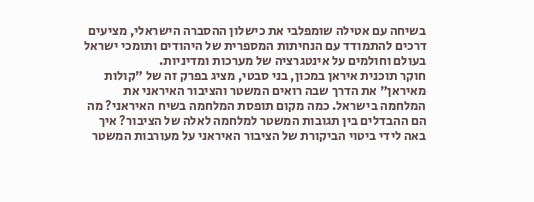בשיחה עם אטילה שומפלבי את כישלון ההסברה הישראלי, מציעים דרכים להתמודד עם הנחיתות המספרית של היהודים ותומכי ישראל בעולם וחולמים על אינטגרציה של מערכות ומדיניות.
חוקר תוכנית איראן במכון, בני סבטי, מציג בפרק זה של "קולות מאיראן" את הדרך שבה רואים המשטר והציבור האיראני את המלחמה בישראל. כמה מקום תופסת המלחמה בשיח האיראני? מה הם ההבדלים בין תגובות המשטר למלחמה לאלה של הציבור? איך באה לידי ביטוי הביקורת של הציבור האיראני על מעורבות המשטר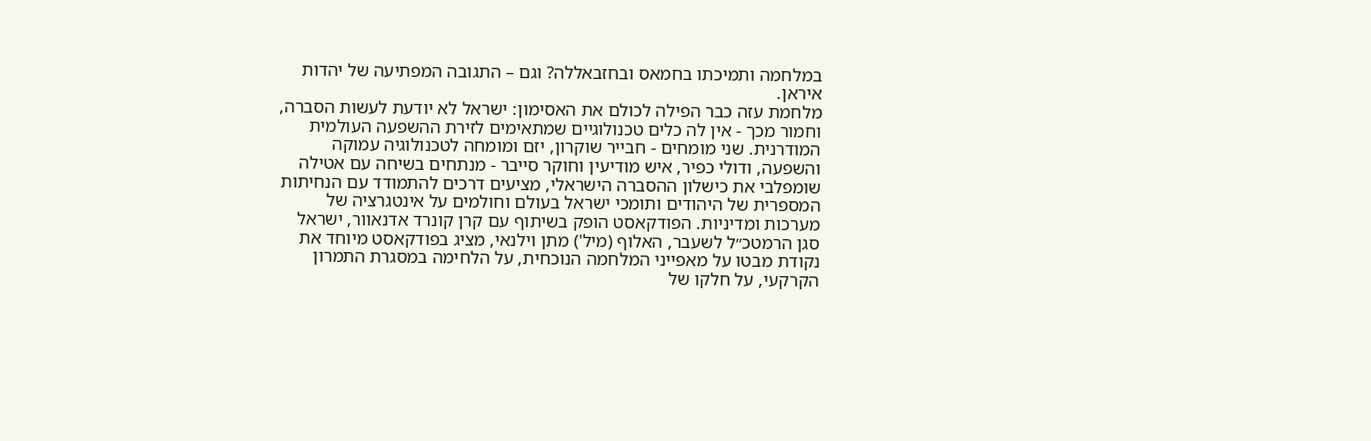במלחמה ותמיכתו בחמאס ובחזבאללה? וגם – התגובה המפתיעה של יהדות איראן.
מלחמת עזה כבר הפילה לכולם את האסימון: ישראל לא יודעת לעשות הסברה, וחמור מכך - אין לה כלים טכנולוגיים שמתאימים לזירת ההשפעה העולמית המודרנית. שני מומחים - חבייר שוקרון, יזם ומומחה לטכנולוגיה עמוקה והשפעה, ודולי כפיר, איש מודיעין וחוקר סייבר - מנתחים בשיחה עם אטילה שומפלבי את כישלון ההסברה הישראלי, מציעים דרכים להתמודד עם הנחיתות המספרית של היהודים ותומכי ישראל בעולם וחולמים על אינטגרציה של מערכות ומדיניות. הפודקאסט הופק בשיתוף עם קרן קונרד אדנאוור, ישראל
סגן הרמטכ״ל לשעבר, האלוף (מיל') מתן וילנאי, מציג בפודקאסט מיוחד את נקודת מבטו על מאפייני המלחמה הנוכחית, על הלחימה במסגרת התמרון הקרקעי, על חלקו של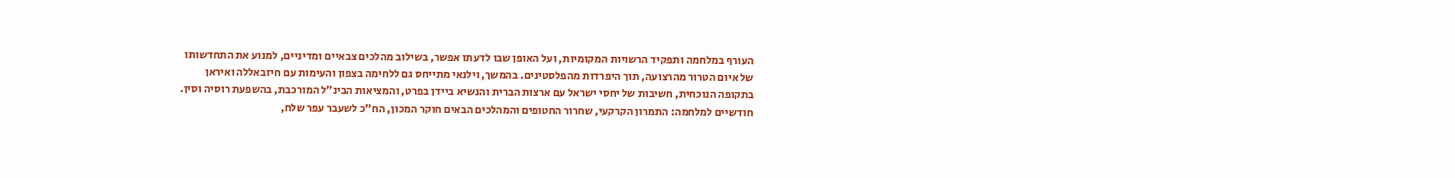העורף במלחמה ותפקיד הרשויות המקומיות, ועל האופן שבו לדעתו אפשר, בשילוב מהלכים צבאיים ומדיניים, למנוע את התחדשותו של איום הטרור מהרצועה, תוך היפרדות מהפלסטינים. בהמשך, וילנאי מתייחס גם ללחימה בצפון והעימות עם חיזבאללה ואיראן בתקופה הנוכחית, חשיבות של יחסי ישראל עם ארצות הברית והנשיא ביידן בפרט, והמציאות הבינ״ל המורכבת, בהשפעת רוסיה וסין.
חודשיים למלחמה: התמרון הקרקעי, שחרור החטופים והמהלכים הבאים חוקר המכון, הח"כ לשעבר עפר שלח,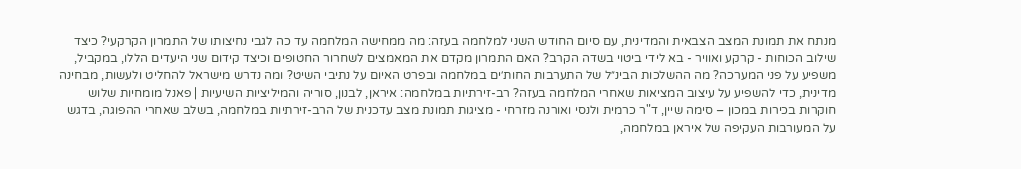מנתח את תמונת המצב הצבאית והמדינית, עם סיום החודש השני למלחמה בעזה: מה ממחישה המלחמה עד כה לגבי נחיצותו של התמרון הקרקעי? כיצד שילוב הכוחות - קרקע ואוויר - בא לידי ביטוי בשדה הקרב? האם התמרון מקדם את המאמצים לשחרור החטופים וכיצד קידום שני היעדים הללו, במקביל, משפיע על פני המערכה? מה ההשלכות הבינ״ל של התערבות החות׳ים במלחמה ובפרט האיום על נתיבי השיט? ומה נדרש מישראל להחליט ולעשות, מבחינה מדינית, כדי להשפיע על עיצוב המציאות שאחרי המלחמה בעזה? רב-זירתיות במלחמה: איראן, לבנון, סוריה והמיליציות השיעיות | פאנל מומחיות שלוש חוקרות בכירות במכון – סימה שיין, ד"ר כרמית ולנסי ואורנה מזרחי - מציגות תמונת מצב עדכנית של הרב-זירתיות במלחמה, בשלב שאחרי ההפוגה, בדגש על המעורבות העקיפה של איראן במלחמה,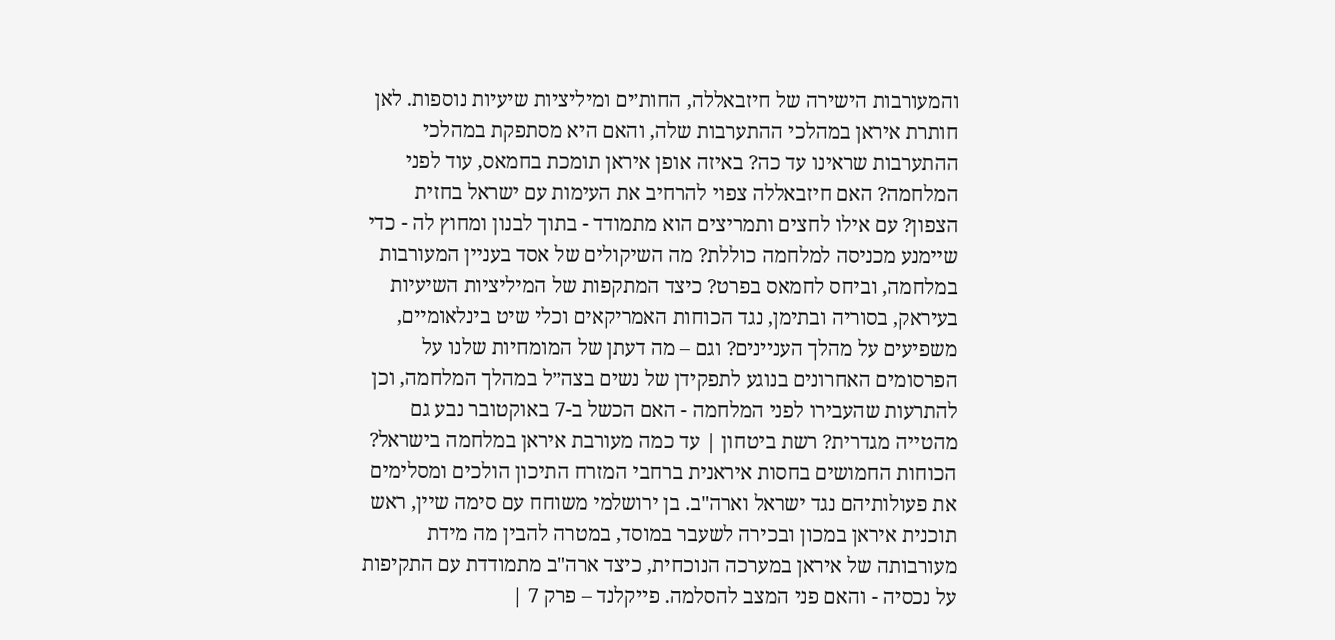והמעורבות הישירה של חיזבאללה, החות׳ים ומיליציות שיעיות נוספות. לאן חותרת איראן במהלכי ההתערבות שלה, והאם היא מסתפקת במהלכי ההתערבות שראינו עד כה? באיזה אופן איראן תומכת בחמאס, עוד לפני המלחמה? האם חיזבאללה צפוי להרחיב את העימות עם ישראל בחזית הצפון? עם אילו לחצים ותמריצים הוא מתמודד - בתוך לבנון ומחוץ לה - כדי שיימנע מכניסה למלחמה כוללת? מה השיקולים של אסד בעניין המעורבות במלחמה, וביחס לחמאס בפרט? כיצד המתקפות של המיליציות השיעיות בעיראק, בסוריה ובתימן, נגד הכוחות האמריקאים וכלי שיט בינלאומיים, משפיעים על מהלך העניינים? וגם – מה דעתן של המומחיות שלנו על הפרסומים האחרונים בנוגע לתפקידן של נשים בצה״ל במהלך המלחמה, וכן להתרעות שהעבירו לפני המלחמה - האם הכשל ב-7 באוקטובר נבע גם מהטייה מגדרית? רשת ביטחון | עד כמה מעורבת איראן במלחמה בישראל? הכוחות החמושים בחסות איראנית ברחבי המזרח התיכון הולכים ומסלימים את פעולותיהם נגד ישראל וארה"ב. בן ירושלמי משוחח עם סימה שיין, ראש תוכנית איראן במכון ובכירה לשעבר במוסד, במטרה להבין מה מידת מעורבותה של איראן במערכה הנוכחית, כיצד ארה"ב מתמודדת עם התקיפות על נכסיה - והאם פני המצב להסלמה. פייקלנד – פרק 7 |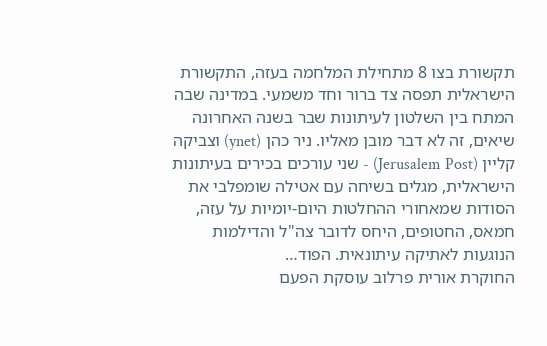תקשורת בצו 8 מתחילת המלחמה בעזה, התקשורת הישראלית תפסה צד ברור וחד משמעי. במדינה שבה המתח בין השלטון לעיתונות שבר בשנה האחרונה שיאים, זה לא דבר מובן מאליו. ניר כהן (ynet) וצביקה קליין (Jerusalem Post) - שני עורכים בכירים בעיתונות הישראלית, מגלים בשיחה עם אטילה שומפלבי את הסודות שמאחורי ההחלטות היום-יומיות על עזה, חמאס, החטופים, היחס לדובר צה"ל והדילמות הנוגעות לאתיקה עיתונאית. הפוד…
החוקרת אורית פרלוב עוסקת הפעם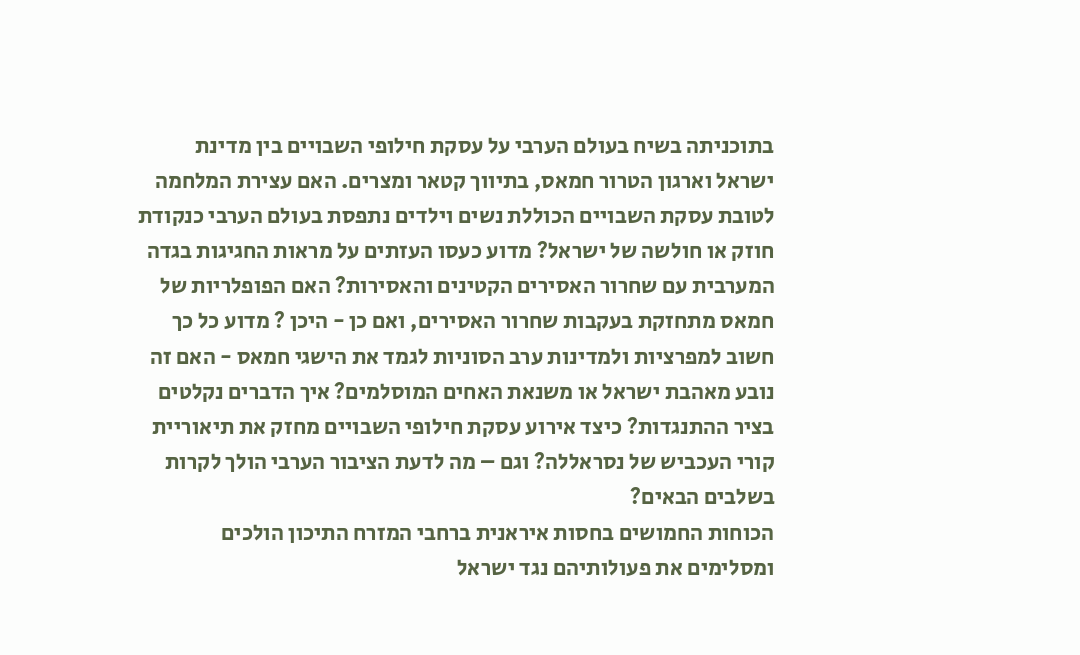בתוכניתה בשיח בעולם הערבי על עסקת חילופי השבויים בין מדינת ישראל וארגון הטרור חמאס, בתיווך קטאר ומצרים. האם עצירת המלחמה לטובת עסקת השבויים הכוללת נשים וילדים נתפסת בעולם הערבי כנקודת חוזק או חולשה של ישראל? מדוע כעסו העזתים על מראות החגיגות בגדה המערבית עם שחרור האסירים הקטינים והאסירות? האם הפופלריות של חמאס מתחזקת בעקבות שחרור האסירים, ואם כן - היכן ? מדוע כל כך חשוב למפרציות ולמדינות ערב הסוניות לגמד את הישגי חמאס - האם זה נובע מאהבת ישראל או משנאת האחים המוסלמים? איך הדברים נקלטים בציר ההתנגדות? כיצד אירוע עסקת חילופי השבויים מחזק את תיאוריית קורי העכביש של נסראללה? וגם – מה לדעת הציבור הערבי הולך לקרות בשלבים הבאים?
הכוחות החמושים בחסות איראנית ברחבי המזרח התיכון הולכים ומסלימים את פעולותיהם נגד ישראל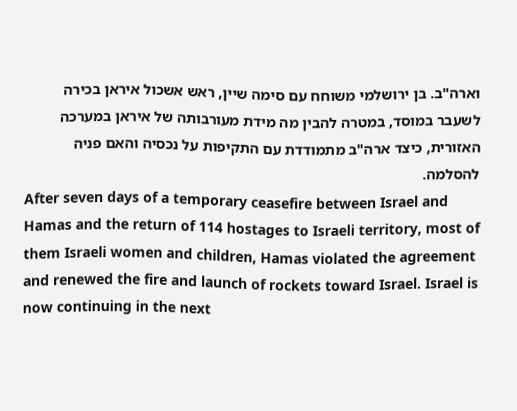וארה"ב. בן ירושלמי משוחח עם סימה שיין, ראש אשכול איראן בכירה לשעבר במוסד, במטרה להבין מה מידת מעורבותה של איראן במערכה האזורית, כיצד ארה"ב מתמודדת עם התקיפות על נכסיה והאם פניה להסלמה.
After seven days of a temporary ceasefire between Israel and Hamas and the return of 114 hostages to Israeli territory, most of them Israeli women and children, Hamas violated the agreement and renewed the fire and launch of rockets toward Israel. Israel is now continuing in the next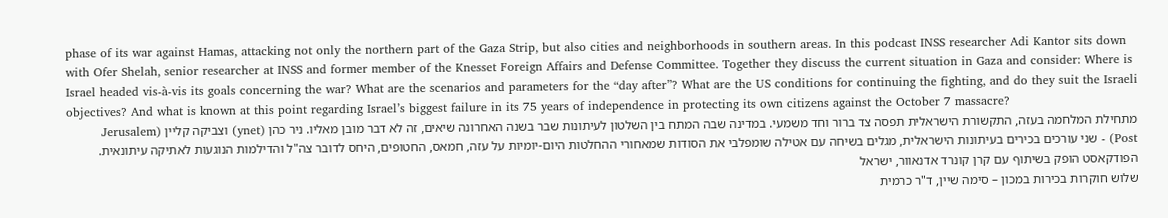phase of its war against Hamas, attacking not only the northern part of the Gaza Strip, but also cities and neighborhoods in southern areas. In this podcast INSS researcher Adi Kantor sits down with Ofer Shelah, senior researcher at INSS and former member of the Knesset Foreign Affairs and Defense Committee. Together they discuss the current situation in Gaza and consider: Where is Israel headed vis-à-vis its goals concerning the war? What are the scenarios and parameters for the “day after”? What are the US conditions for continuing the fighting, and do they suit the Israeli objectives? And what is known at this point regarding Israel’s biggest failure in its 75 years of independence in protecting its own citizens against the October 7 massacre?
מתחילת המלחמה בעזה, התקשורת הישראלית תפסה צד ברור וחד משמעי. במדינה שבה המתח בין השלטון לעיתונות שבר בשנה האחרונה שיאים, זה לא דבר מובן מאליו. ניר כהן (ynet) וצביקה קליין (Jerusalem Post) - שני עורכים בכירים בעיתונות הישראלית, מגלים בשיחה עם אטילה שומפלבי את הסודות שמאחורי ההחלטות היום-יומיות על עזה, חמאס, החטופים, היחס לדובר צה"ל והדילמות הנוגעות לאתיקה עיתונאית. הפודקאסט הופק בשיתוף עם קרן קונרד אדנאוור, ישראל
שלוש חוקרות בכירות במכון – סימה שיין, ד"ר כרמית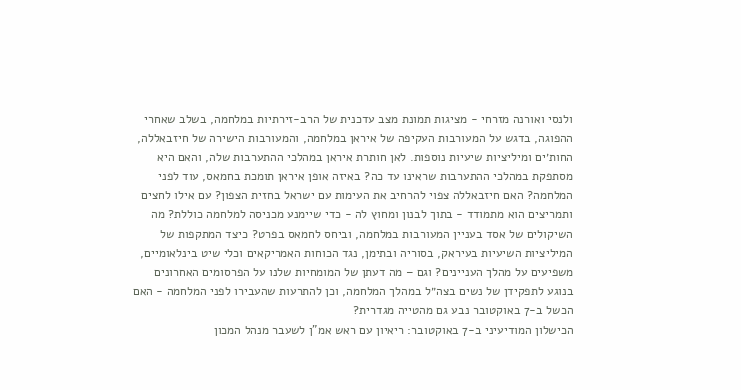ולנסי ואורנה מזרחי - מציגות תמונת מצב עדכנית של הרב-זירתיות במלחמה, בשלב שאחרי ההפוגה, בדגש על המעורבות העקיפה של איראן במלחמה, והמעורבות הישירה של חיזבאללה, החות׳ים ומיליציות שיעיות נוספות. לאן חותרת איראן במהלכי ההתערבות שלה, והאם היא מסתפקת במהלכי ההתערבות שראינו עד כה? באיזה אופן איראן תומכת בחמאס, עוד לפני המלחמה? האם חיזבאללה צפוי להרחיב את העימות עם ישראל בחזית הצפון? עם אילו לחצים ותמריצים הוא מתמודד - בתוך לבנון ומחוץ לה - כדי שיימנע מכניסה למלחמה כוללת? מה השיקולים של אסד בעניין המעורבות במלחמה, וביחס לחמאס בפרט? כיצד המתקפות של המיליציות השיעיות בעיראק, בסוריה ובתימן, נגד הכוחות האמריקאים וכלי שיט בינלאומיים, משפיעים על מהלך העניינים? וגם – מה דעתן של המומחיות שלנו על הפרסומים האחרונים בנוגע לתפקידן של נשים בצה״ל במהלך המלחמה, וכן להתרעות שהעבירו לפני המלחמה - האם הכשל ב-7 באוקטובר נבע גם מהטייה מגדרית?
הכישלון המודיעיני ב-7 באוקטובר: ריאיון עם ראש אמ"ן לשעבר מנהל המכון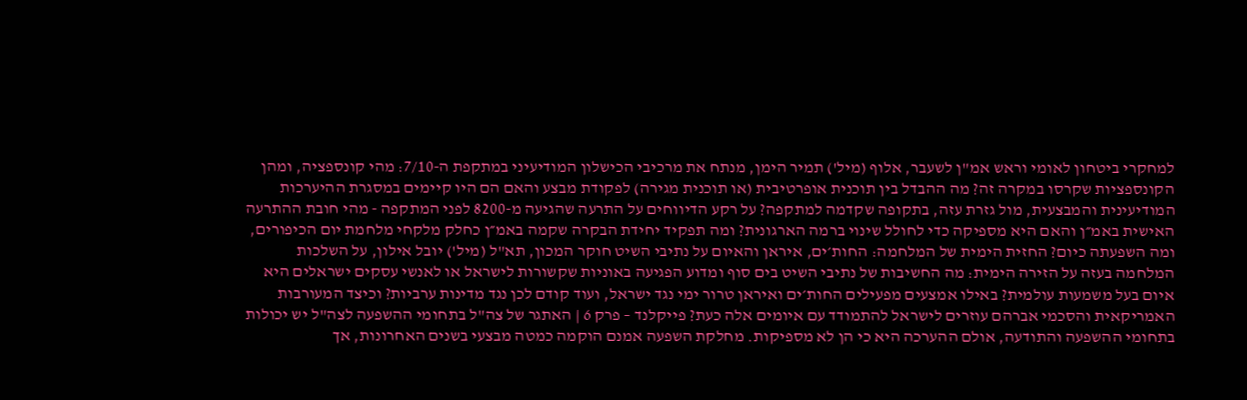למחקרי ביטחון לאומי וראש אמ"ן לשעבר, אלוף (מיל') תמיר הימן, מנתח את מרכיבי הכישלון המודיעיני במתקפת ה-7/10: מהי קונספציה, ומהן הקונספציות שקרסו במקרה זה? מה ההבדל בין תוכנית אופרטיבית (או תוכנית מגירה) לפקודת מבצע והאם הם היו קיימים במסגרת ההיערכות המודיעינית והמבצעית, מול גזרת עזה, בתקופה שקדמה למתקפה? על רקע הדיווחים על התרעה שהגיעה מ-8200 לפני המתקפה - מהי חובת ההתרעה האישית באמ״ן והאם היא מספיקה כדי לחולל שינוי ברמה הארגונית? ומה תפקיד יחידת הבקרה שקמה באמ״ן כחלק מלקחי מלחמת יום הכיפורים, ומה השפעתה כיום? החזית הימית של המלחמה: החות׳ים, איראן והאיום על נתיבי השיט חוקר המכון, תא"ל (מיל') יובל אילון, על השלכות המלחמה בעזה על הזירה הימית: מה החשיבות של נתיבי השיט בים סוף ומדוע הפגיעה באוניות שקשורות לישראל או לאנשי עסקים ישראלים היא איום בעל משמעות עולמית? באילו אמצעים מפעילים החות׳ים ואיראן טרור ימי נגד ישראל, ועוד קודם לכן נגד מדינות ערביות? וכיצד המעורבות האמריקאית והסכמי אברהם עוזרים לישראל להתמודד עם איומים אלה כעת? פייקלנד – פרק 6 | האתגר של צה"ל בתחומי ההשפעה לצה"ל יש יכולות בתחומי ההשפעה והתודעה, אולם ההערכה היא כי הן לא מספיקות. מחלקת השפעה אמנם הוקמה כמטה מבצעי בשנים האחרונות, אך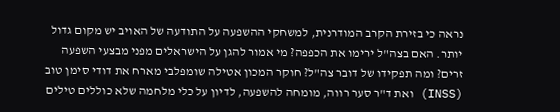נראה כי בזירת הקרב המודרנית, למשחקי ההשפעה על התודעה של האויב יש מקום גדול יותר. האם בצה"ל ירימו את הכפפה? מי אמור להגן על הישראלים מפני מבצעי השפעה זרים? ומה תפקידו של דובר צה"ל? חוקר המכון אטילה שומפלבי מארח את דודי סימן טוב (INSS) ואת ד"ר סער רווה, מומחה להשפעה, לדיון על כלי מלחמה שלא כוללים טילים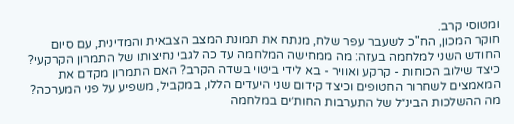ומטוסי קרב.
חוקר המכון, הח"כ לשעבר עפר שלח, מנתח את תמונת המצב הצבאית והמדינית, עם סיום החודש השני למלחמה בעזה: מה ממחישה המלחמה עד כה לגבי נחיצותו של התמרון הקרקעי? כיצד שילוב הכוחות - קרקע ואוויר - בא לידי ביטוי בשדה הקרב? האם התמרון מקדם את המאמצים לשחרור החטופים וכיצד קידום שני היעדים הללו, במקביל, משפיע על פני המערכה? מה ההשלכות הבינ״ל של התערבות החות׳ים במלחמה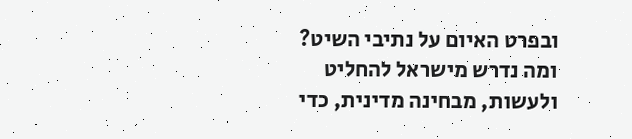ובפרט האיום על נתיבי השיט? ומה נדרש מישראל להחליט ולעשות, מבחינה מדינית, כדי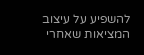להשפיע על עיצוב המציאות שאחרי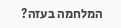המלחמה בעזה?